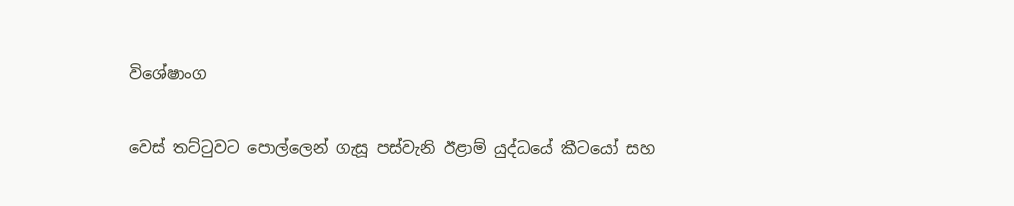විශේෂාංග

වෙස්‌ තට්‌ටුවට පොල්ලෙන් ගැසූ පස්‌වැනි ඊළාම් යුද්ධයේ කීටයෝ සහ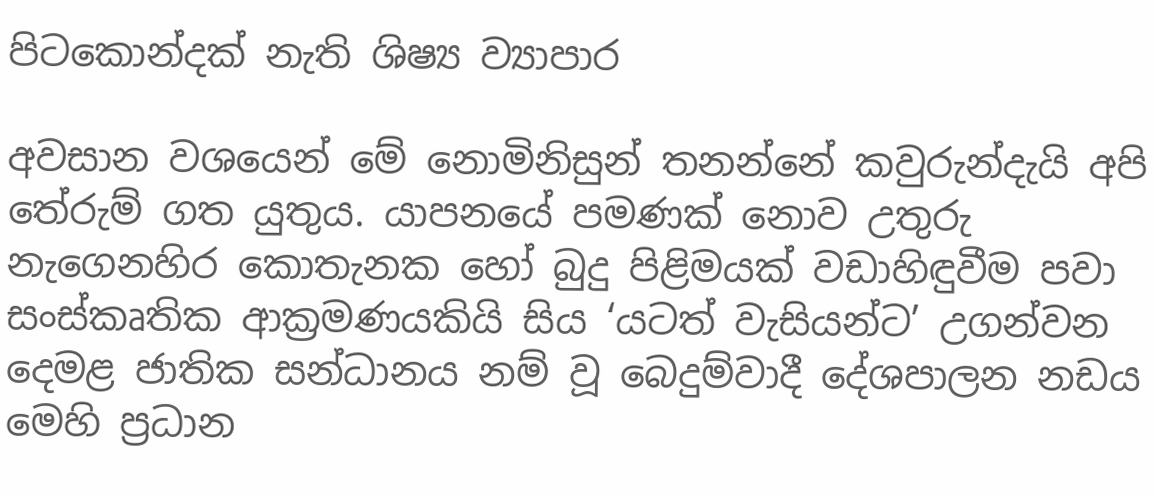පිටකොන්දක්‌ නැති ශිෂ්‍ය ව්‍යාපාර

අවසාන වශයෙන් මේ නොමිනිසුන් තනන්නේ කවුරුන්දැයි අපි තේරුම් ගත යුතුය. යාපනයේ පමණක්‌ නොව උතුරු නැගෙනහිර කොතැනක හෝ බුදු පිළිමයක්‌ වඩාහිඳුවීම පවා සංස්‌කෘතික ආක්‍රමණයකියි සිය ‘යටත් වැසියන්ට’ උගන්වන දෙමළ ජාතික සන්ධානය නම් වූ බෙදුම්වාදී දේශපාලන නඩය මෙහි ප්‍රධාන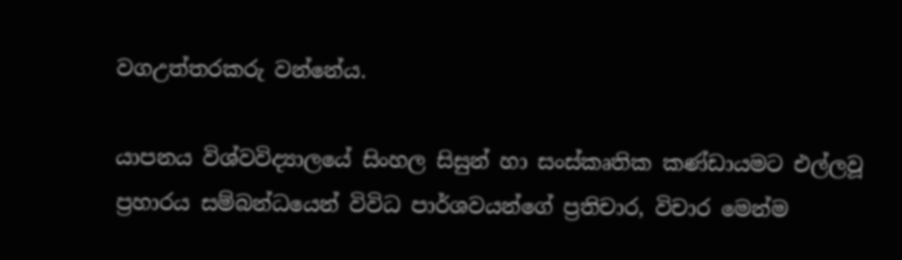වගඋත්තරකරු වන්නේය.

යාපනය විශ්වවිද්‍යාලයේ සිංහල සිසුන් හා සංස්‌කෘතික කණ්‌ඩායමට එල්ලවූ ප්‍රහාරය සම්බන්ධයෙන් විවිධ පාර්ශවයන්ගේ ප්‍රතිචාර, විචාර මෙන්ම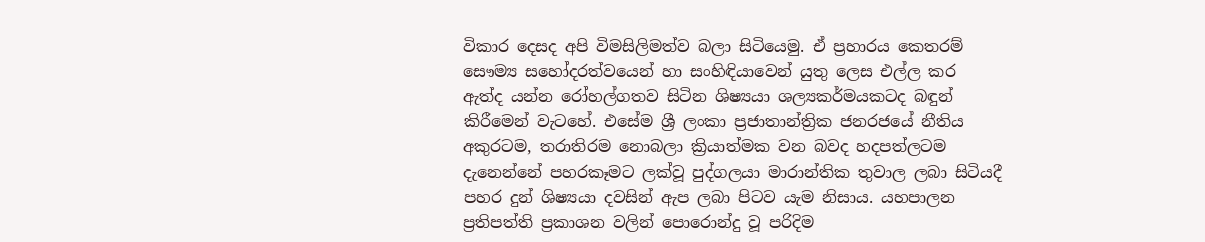විකාර දෙසද අපි විමසිලිමත්ව බලා සිටියෙමු. ඒ ප්‍රහාරය කෙතරම් සෞම්‍ය සහෝදරත්වයෙන් හා සංහිඳියාවෙන් යුතු ලෙස එල්ල කර ඇත්ද යන්න රෝහල්ගතව සිටින ශිෂ්‍යයා ශල්‍යකර්මයකටද බඳුන් කිරීමෙන් වැටහේ. එසේම ශ්‍රී ලංකා ප්‍රජාතාන්ත්‍රික ජනරජයේ නීතිය අකුරටම, තරාතිරම නොබලා ක්‍රියාත්මක වන බවද හදපත්ලටම දැනෙන්නේ පහරකෑමට ලක්‌වූ පුද්ගලයා මාරාන්තික තුවාල ලබා සිටියදී පහර දුන් ශිෂ්‍යයා දවසින් ඇප ලබා පිටව යැම නිසාය. යහපාලන ප්‍රතිපත්ති ප්‍රකාශන වලින් පොරොන්දු වූ පරිදිම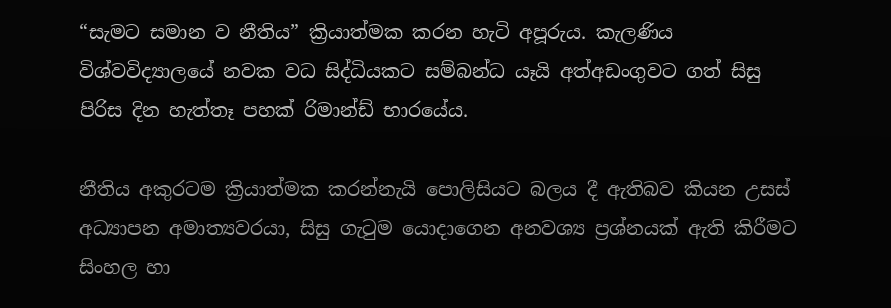“සැමට සමාන ව නීතිය” ක්‍රියාත්මක කරන හැටි අපූරුය. කැලණිය විශ්වවිද්‍යාලයේ නවක වධ සිද්ධියකට සම්බන්ධ යෑයි අත්අඩංගුවට ගත් සිසු පිරිස දින හැත්තෑ පහක්‌ රිමාන්ඩ් භාරයේය.

නීතිය අකුරටම ක්‍රියාත්මක කරන්නැයි පොලිසියට බලය දී ඇතිබව කියන උසස්‌ අධ්‍යාපන අමාත්‍යවරයා, සිසු ගැටුම යොදාගෙන අනවශ්‍ය ප්‍රශ්නයක්‌ ඇති කිරීමට සිංහල හා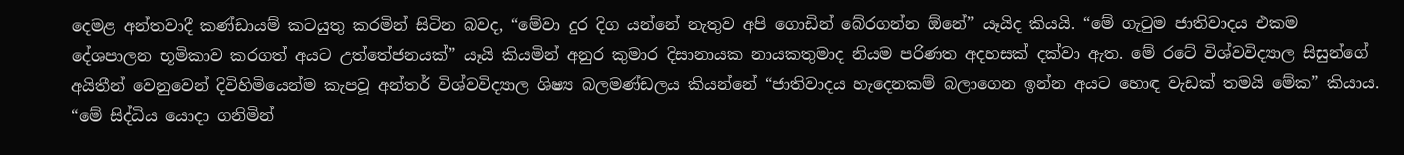දෙමළ අන්තවාදී කණ්‌ඩායම් කටයුතු කරමින් සිටින බවද, “මේවා දුර දිග යන්නේ නැතුව අපි ගොඩින් බේරගන්න ඕනේ” යෑයිද කියයි. “මේ ගැටුම ජාතිවාදය එකම දේශපාලන භූමිකාව කරගත් අයට උත්තේජනයක්‌” යෑයි කියමින් අනුර කුමාර දිසානායක නායකතුමාද නියම පරිණත අදහසක්‌ දක්‌වා ඇත. මේ රටේ විශ්වවිද්‍යාල සිසුන්ගේ අයිතීන් වෙනුවෙන් දිවිහිමියෙන්ම කැපවූ අන්තර් විශ්වවිද්‍යාල ශිෂ්‍ය බලමණ්‌ඩලය කියන්නේ “ජාතිවාදය හැදෙනකම් බලාගෙන ඉන්න අයට හොඳ වැඩක්‌ තමයි මේක” කියාය. “මේ සිද්ධිය යොදා ගනිමින්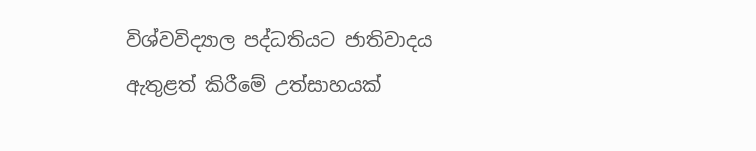විශ්වවිද්‍යාල පද්ධතියට ජාතිවාදය ඇතුළත් කිරීමේ උත්සාහයක්‌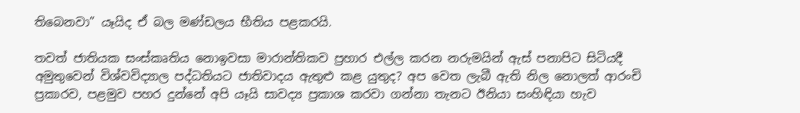තිබෙනවා” යෑයිද ඒ බල මණ්‌ඩලය භීතිය පළකරයි.

තවත් ජාතියක සංස්‌කෘතිය නොඉවසා මාරාන්තිකව ප්‍රහාර එල්ල කරන නරුමයින් ඇස්‌ පනාපිට සිටියදී අමුතුවෙන් විශ්වවිද්‍යාල පද්ධතියට ජාතිවාදය ඇතුළු කළ යුතුද? අප වෙත ලැබී ඇති නිල නොලත් ආරංචි ප්‍රකාරව, පළමුව පහර දුන්නේ අපි යෑයි සාවද්‍ය ප්‍රකාශ කරවා ගන්නා තැනට ඊනියා සංහිඳියා හැව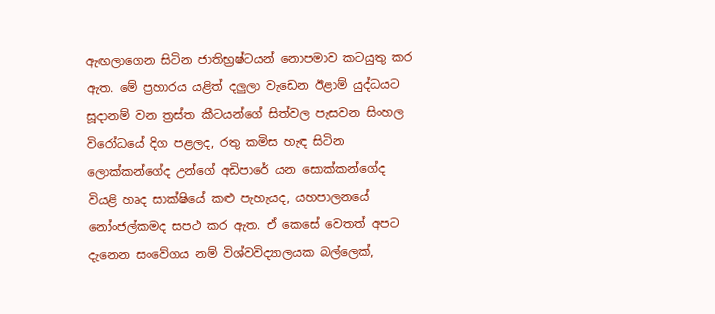ඇඟලාගෙන සිටින ජාතිභ්‍රෂ්ටයන් නොපමාව කටයුතු කර ඇත. මේ ප්‍රහාරය යළිත් දලුලා වැඩෙන ඊළාම් යුද්ධයට සූදානම් වන ත්‍රස්‌ත කීටයන්ගේ සිත්වල පැසවන සිංහල විරෝධයේ දිග පළලද, රතු කමිස හැඳ සිටින ලොක්‌කන්ගේද උන්ගේ අඩිපාරේ යන සොක්‌කන්ගේද වියළි හෘද සාක්‌ෂියේ කළු පැහැයද, යහපාලනයේ නෝංජල්කමද සපථ කර ඇත. ඒ කෙසේ වෙතත් අපට දැනෙන සංවේගය නම් විශ්වවිද්‍යාලයක බල්ලෙක්‌,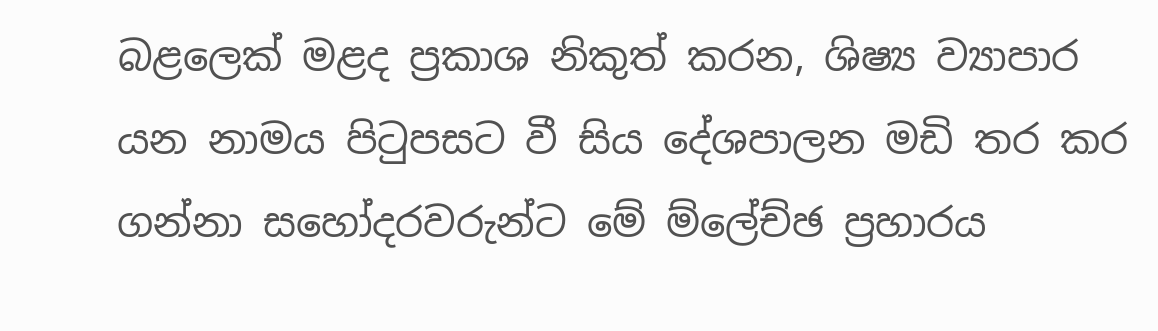බළලෙක්‌ මළද ප්‍රකාශ නිකුත් කරන, ශිෂ්‍ය ව්‍යාපාර යන නාමය පිටුපසට වී සිය දේශපාලන මඩි තර කර ගන්නා සහෝදරවරුන්ට මේ ම්ලේච්ඡ ප්‍රහාරය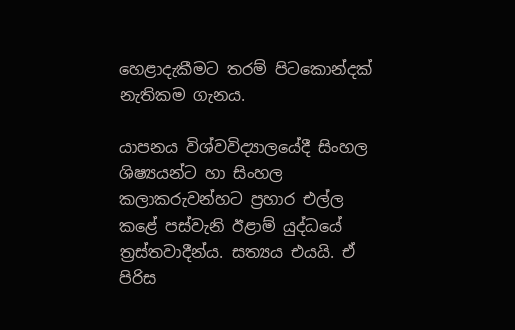හෙළාදැකීමට තරම් පිටකොන්දක්‌ නැතිකම ගැනය.

යාපනය විශ්වවිද්‍යාලයේදී සිංහල ශිෂ්‍යයන්ට හා සිංහල කලාකරුවන්හට ප්‍රහාර එල්ල කළේ පස්‌වැනි ඊළාම් යුද්ධයේ ත්‍රස්‌තවාදීන්ය. සත්‍යය එයයි. ඒ පිරිස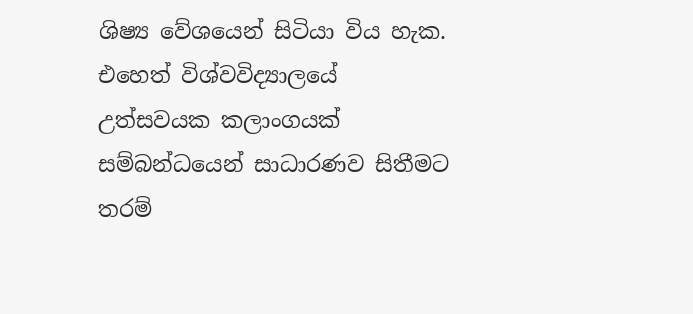ශිෂ්‍ය වේශයෙන් සිටියා විය හැක. එහෙත් විශ්වවිද්‍යාලයේ උත්සවයක කලාංගයක්‌ සම්බන්ධයෙන් සාධාරණව සිතීමට තරම්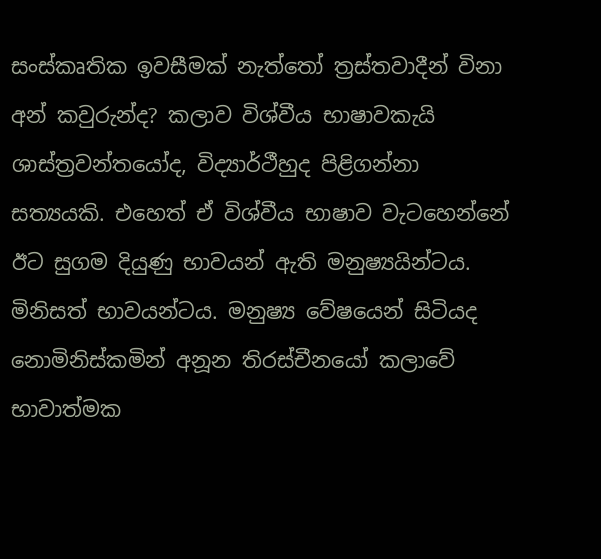සංස්‌කෘතික ඉවසීමක්‌ නැත්තෝ ත්‍රස්‌තවාදීන් විනා අන් කවුරුන්ද? කලාව විශ්වීය භාෂාවකැයි ශාස්‌ත්‍රවන්තයෝද, විද්‍යාර්ථීහුද පිළිගන්නා සත්‍යයකි. එහෙත් ඒ විශ්වීය භාෂාව වැටහෙන්නේ ඊට සුගම දියුණු භාවයන් ඇති මනුෂ්‍යයින්ටය. මිනිසත් භාවයන්ටය. මනුෂ්‍ය වේෂයෙන් සිටියද නොමිනිස්‌කමින් අනූන තිරස්‌චීනයෝ කලාවේ භාවාත්මක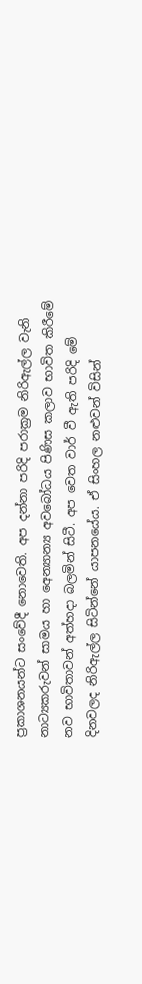ප්‍රකාශනයන්ට සංවේදී නොවෙති. අප දන්නා පරිදි පරාක්‍රම නිරිඇල්ල වැනි නාට්‍යකරුවන් සාමය හා අෙන්‍යාන්‍ය අවබෝධය පිණිස කලාව භාවිත කිරීමේ නව භාවිතාවන් අත්හදා බලමින් සිටී. අප වෙත වාර් වී ඇති පරිදි මේ දිනවලද නිරිඇල්ල සිටින්නේ යාපනයේය. ඒ සිංහල නළුවන් විසින්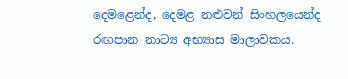දෙමළෙන්ද, දෙමළ නළුවන් සිංහලයෙන්ද රඟපාන නාට්‍ය අභ්‍යාස මාලාවකය.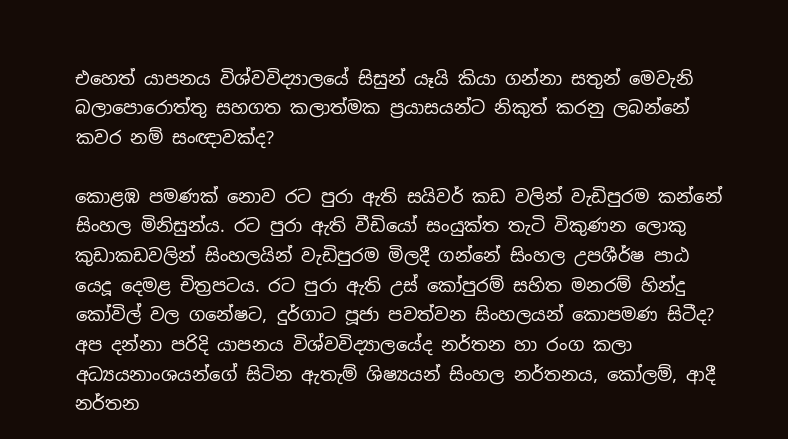එහෙත් යාපනය විශ්වවිද්‍යාලයේ සිසුන් යෑයි කියා ගන්නා සතුන් මෙවැනි බලාපොරොත්තු සහගත කලාත්මක ප්‍රයාසයන්ට නිකුත් කරනු ලබන්නේ කවර නම් සංඥාවක්‌ද?

කොළඹ පමණක්‌ නොව රට පුරා ඇති සයිවර් කඩ වලින් වැඩිපුරම කන්නේ සිංහල මිනිසුන්ය. රට පුරා ඇති වීඩියෝ සංයුක්‌ත තැටි විකුණන ලොකු කුඩාකඩවලින් සිංහලයින් වැඩිපුරම මිලදී ගන්නේ සිංහල උපශීර්ෂ පාඨ යෙදූ දෙමළ චිත්‍රපටය. රට පුරා ඇති උස්‌ කෝපුරම් සහිත මනරම් හින්දු කෝවිල් වල ගනේෂට, දුර්ගාට පූජා පවත්වන සිංහලයන් කොපමණ සිටීද? අප දන්නා පරිදි යාපනය විශ්වවිද්‍යාලයේද නර්තන හා රංග කලා අධ්‍යයනාංශයන්ගේ සිටින ඇතැම් ශිෂ්‍යයන් සිංහල නර්තනය, කෝලම්, ආදී නර්තන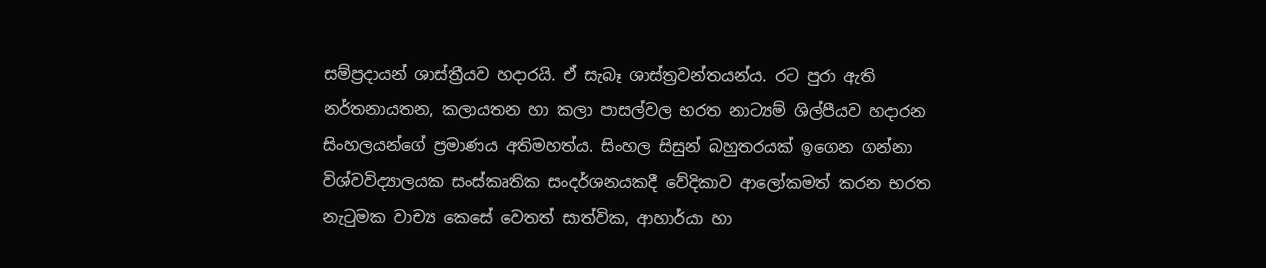සම්ප්‍රදායන් ශාස්‌ත්‍රීයව හදාරයි. ඒ සැබෑ ශාස්‌ත්‍රවන්තයන්ය. රට පුරා ඇති නර්තනායතන, කලායතන හා කලා පාසල්වල භරත නාට්‍යම් ශිල්පීයව හදාරන සිංහලයන්ගේ ප්‍රමාණය අතිමහත්ය. සිංහල සිසුන් බහුතරයක්‌ ඉගෙන ගන්නා විශ්වවිද්‍යාලයක සංස්‌කෘතික සංදර්ශනයකදී වේදිකාව ආලෝකමත් කරන භරත නැටුමක වාච්‍ය කෙසේ වෙතත් සාත්වික, ආහාර්යා හා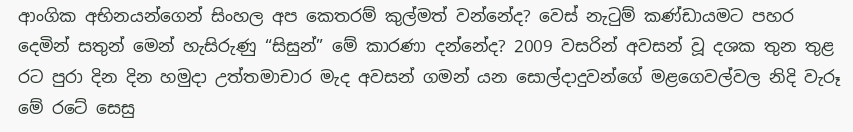ආංගික අභිනයන්ගෙන් සිංහල අප කෙතරම් කුල්මත් වන්නේද? වෙස්‌ නැටුම් කණ්‌ඩායමට පහර දෙමින් සතුන් මෙන් හැසිරුණු “සිසුන්” මේ කාරණා දන්නේද? 2009 වසරින් අවසන් වූ දශක තුන තුළ රට පුරා දින දින හමුදා උත්තමාචාර මැද අවසන් ගමන් යන සොල්දාදුවන්ගේ මළගෙවල්වල නිදි වැරූ මේ රටේ සෙසු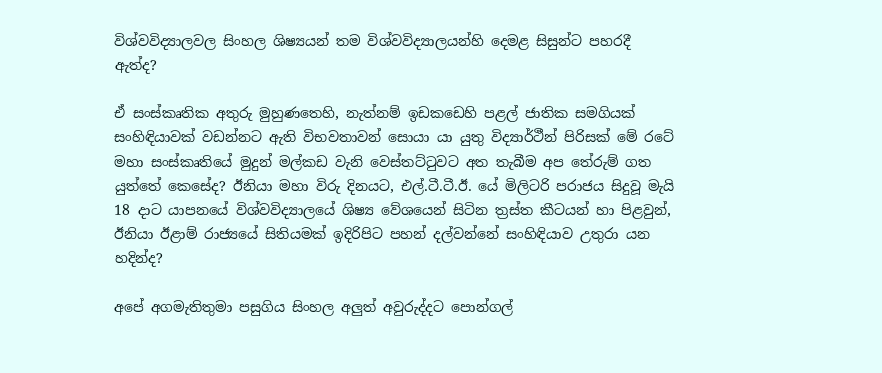විශ්වවිද්‍යාලවල සිංහල ශිෂ්‍යයන් තම විශ්වවිද්‍යාලයන්හි දෙමළ සිසුන්ට පහරදී ඇත්ද?

ඒ සංස්‌කෘතික අතුරු මුහුණතෙහි, නැත්නම් ඉඩකඩෙහි පළල් ජාතික සමගියක්‌ සංහිඳියාවක්‌ වඩන්නට ඇති විභවතාවන් සොයා යා යුතු විද්‍යාර්ථීන් පිරිසක්‌ මේ රටේ මහා සංස්‌කෘතියේ මුදුන් මල්කඩ වැනි වෙස්‌තට්‌ටුවට අත තැබීම අප තේරුම් ගත යුත්තේ කෙසේද? ඊනියා මහා විරු දිනයට, එල්.ටී.ටී.ඊ. යේ මිලිටරි පරාජය සිදුවූ මැයි 18 දාට යාපනයේ විශ්වවිද්‍යාලයේ ශිෂ්‍ය වේශයෙන් සිටින ත්‍රස්‌ත කීටයන් හා පිළවුන්, ඊනියා ඊළාම් රාජ්‍යයේ සිතියමක්‌ ඉදිරිපිට පහන් දල්වන්නේ සංහිඳියාව උතුරා යන හදින්ද?

අපේ අගමැතිතුමා පසුගිය සිංහල අලුත් අවුරුද්දට පොන්ගල්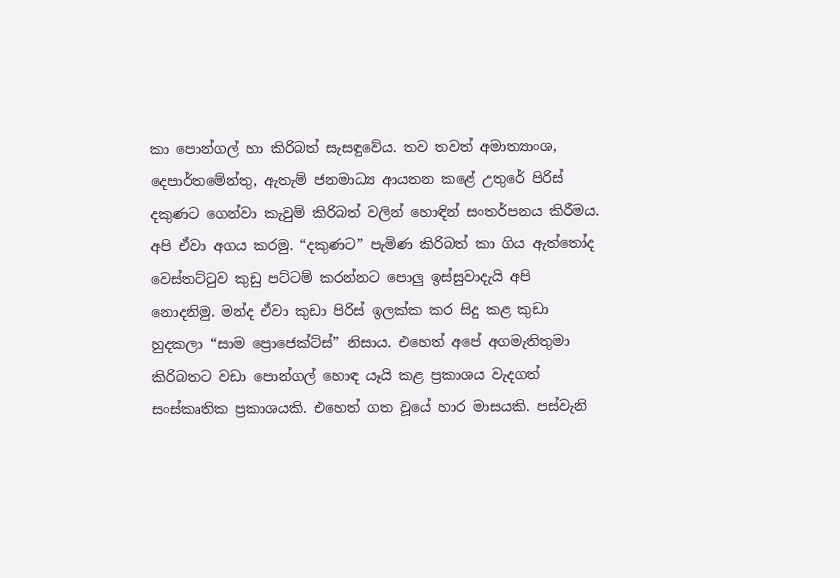කා පොන්ගල් හා කිරිබත් සැසඳුවේය. තව තවත් අමාත්‍යාංශ, දෙපාර්තමේන්තු, ඇතැම් ජනමාධ්‍ය ආයතන කළේ උතුරේ පිරිස්‌ දකුණට ගෙන්වා කැවුම් කිරිබත් වලින් හොඳින් සංතර්පනය කිරීමය. අපි ඒවා අගය කරමු. “දකුණට” පැමිණ කිරිබත් කා ගිය ඇත්තෝද වෙස්‌තට්‌ටුව කුඩු පට්‌ටම් කරන්නට පොලු ඉස්‌සුවාදැයි අපි නොදනිමු. මන්ද ඒවා කුඩා පිරිස්‌ ඉලක්‌ක කර සිදු කළ කුඩා හුදකලා “සාම ප්‍රොජෙක්‌ට්‌ස්‌” නිසාය. එහෙත් අපේ අගමැතිතුමා කිරිබතට වඩා පොන්ගල් හොඳ යෑයි කළ ප්‍රකාශය වැදගත් සංස්‌කෘතික ප්‍රකාශයකි. එහෙත් ගත වූයේ හාර මාසයකි. පස්‌වැනි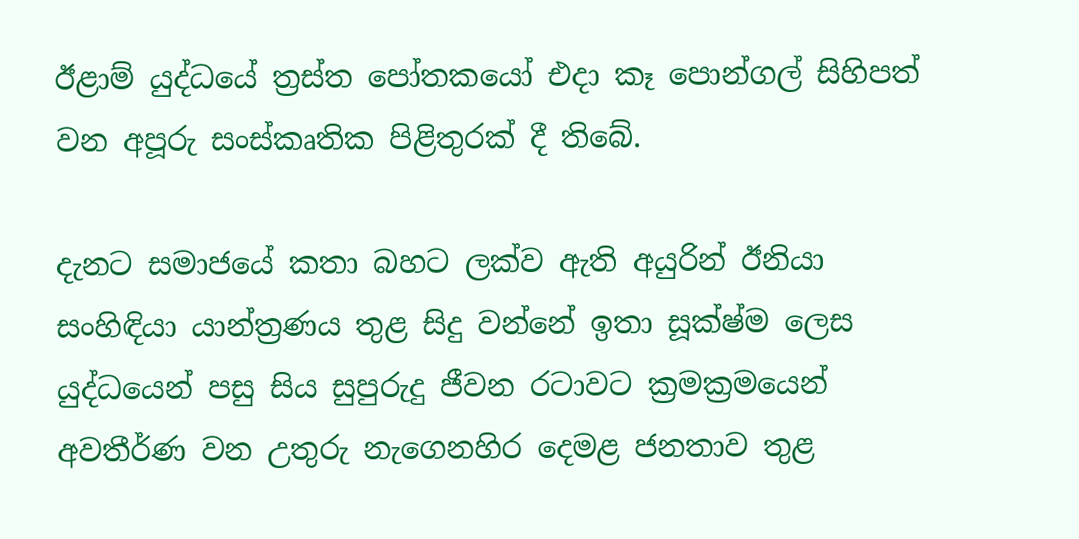ඊළාම් යුද්ධයේ ත්‍රස්‌ත පෝතකයෝ එදා කෑ පොන්ගල් සිහිපත් වන අපූරු සංස්‌කෘතික පිළිතුරක්‌ දී තිබේ.

දැනට සමාජයේ කතා බහට ලක්‌ව ඇති අයුරින් ඊනියා සංහිඳියා යාන්ත්‍රණය තුළ සිදු වන්නේ ඉතා සූක්‌ෂ්ම ලෙස යුද්ධයෙන් පසු සිය සුපුරුදු ජීවන රටාවට ක්‍රමක්‍රමයෙන් අවතීර්ණ වන උතුරු නැගෙනහිර දෙමළ ජනතාව තුළ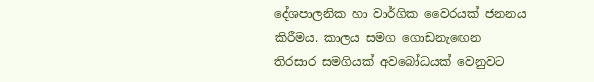දේශපාලනික හා වාර්ගික වෛරයක්‌ ජනනය කිරීමය. කාලය සමග ගොඩනැඟෙන තිරසාර සමගියක්‌ අවබෝධයක්‌ වෙනුවට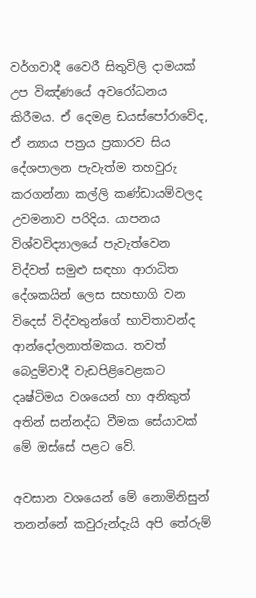වර්ගවාදී වෛරී සිතුවිලි දාමයක්‌ උප විඤ්ණයේ අවරෝධනය කිරීමය. ඒ දෙමළ ඩයස්‌පෝරාවේද, ඒ න්‍යාය පත්‍රය ප්‍රකාරව සිය දේශපාලන පැවැත්ම තහවුරු කරගන්නා කල්ලි කණ්‌ඩායම්වලද උවමනාව පරිදිය. යාපනය විශ්වවිද්‍යාලයේ පැවැත්වෙන විද්වත් සමුළු සඳහා ආරාධිත දේශකයින් ලෙස සහභාගි වන විදෙස්‌ විද්වතුන්ගේ භාවිතාවන්ද ආන්දෝලනාත්මකය. තවත් බෙදුම්වාදී වැඩපිළිවෙළකට දෘෂ්ටිමය වශයෙන් හා අනිකුත් අතින් සන්නද්ධ වීමක සේයාවක්‌ මේ ඔස්‌සේ පළට වේ.

අවසාන වශයෙන් මේ නොමිනිසුන් තනන්නේ කවුරුන්දැයි අපි තේරුම්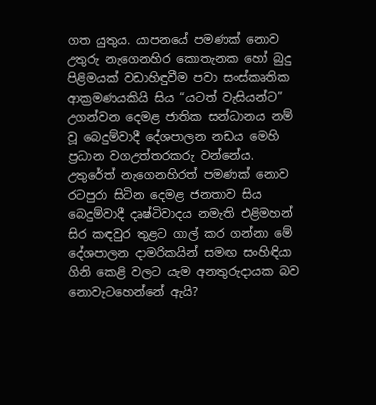ගත යුතුය. යාපනයේ පමණක්‌ නොව උතුරු නැගෙනහිර කොතැනක හෝ බුදු පිළිමයක්‌ වඩාහිඳුවීම පවා සංස්‌කෘතික ආක්‍රමණයකියි සිය “යටත් වැසියන්ට” උගන්වන දෙමළ ජාතික සන්ධානය නම් වූ බෙදුම්වාදී දේශපාලන නඩය මෙහි ප්‍රධාන වගඋත්තරකරු වන්නේය. උතුරේත් නැගෙනහිරත් පමණක්‌ නොව රටපුරා සිටින දෙමළ ජනතාව සිය බෙදුම්වාදී දෘෂ්ටිවාදය නමැති එළිමහන් සිර කඳවුර තුළට ගාල් කර ගන්නා මේ දේශපාලන දාමරිකයින් සමඟ සංහිඳියා ගිනි කෙළි වලට යැම අනතුරුදායක බව නොවැටහෙන්නේ ඇයි?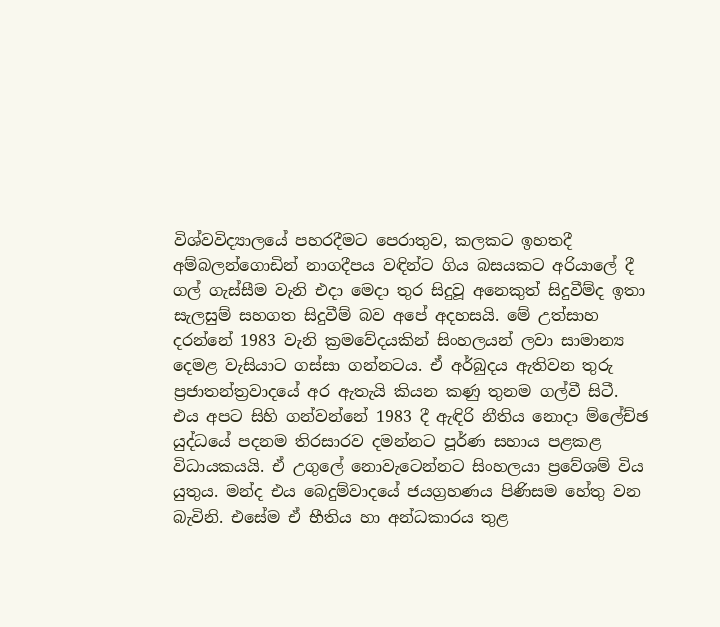විශ්වවිද්‍යාලයේ පහරදීමට පෙරාතුව, කලකට ඉහතදී අම්බලන්ගොඩින් නාගදීපය වඳින්ට ගිය බසයකට අරියාලේ දී ගල් ගැස්‌සීම වැනි එදා මෙදා තුර සිදුවූ අනෙකුත් සිදුවීම්ද ඉතා සැලසුම් සහගත සිදුවීම් බව අපේ අදහසයි. මේ උත්සාහ දරන්නේ 1983 වැනි ක්‍රමවේදයකින් සිංහලයන් ලවා සාමාන්‍ය දෙමළ වැසියාට ගස්‌සා ගන්නටය. ඒ අර්බුදය ඇතිවන තුරු ප්‍රජාතන්ත්‍රවාදයේ අර ඇතැයි කියන කණු තුනම ගල්වී සිටී. එය අපට සිහි ගන්වන්නේ 1983 දී ඇඳිරි නීතිය නොදා ම්ලේච්ඡ යුද්ධයේ පදනම තිරසාරව දමන්නට පූර්ණ සහාය පළකළ විධායකයයි. ඒ උගුලේ නොවැටෙන්නට සිංහලයා ප්‍රවේශම් විය යුතුය. මන්ද එය බෙදුම්වාදයේ ජයග්‍රහණය පිණිසම හේතු වන බැවිනි. එසේම ඒ භීතිය හා අන්ධකාරය තුළ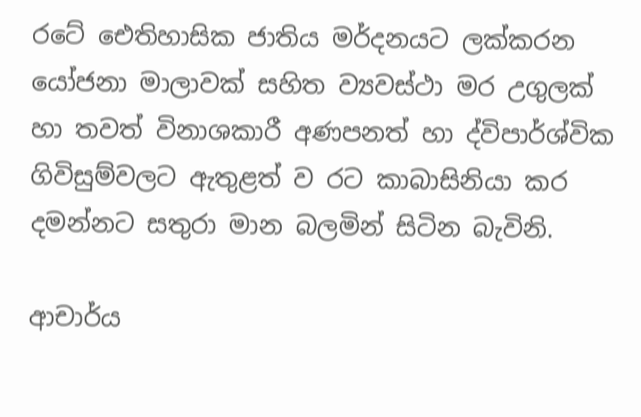රටේ ඓතිහාසික ජාතිය මර්දනයට ලක්‌කරන යෝජනා මාලාවක්‌ සහිත ව්‍යවස්‌ථා මර උගුලක්‌ හා තවත් විනාශකාරී අණපනත් හා ද්විපාර්ශ්වික ගිවිසුම්වලට ඇතුළත් ව රට කාබාසිනියා කර දමන්නට සතුරා මාන බලමින් සිටින බැවිනි.

ආචාර්ය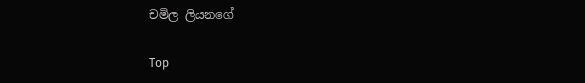චමිල ලියනගේ

Top